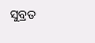ସୁବ୍ରତ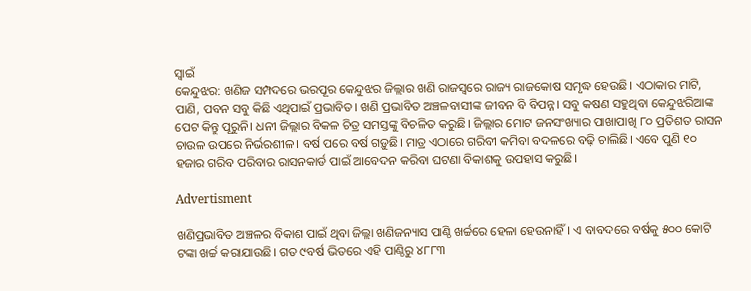ସ୍ବାଇଁ
କେନ୍ଦୁଝର: ଖଣିଜ ସମ୍ପଦରେ ଭରପୂର କେନ୍ଦୁଝର ଜିଲ୍ଲାର ଖଣି ରାଜସ୍ବରେ ରାଜ୍ୟ ରାଜକୋଷ ସମୃଦ୍ଧ ହେଉଛି। ଏଠାକାର ମାଟି, ପାଣି, ପବନ ସବୁ କିଛି ଏଥିପାଇଁ ପ୍ରଭାବିତ। ଖଣି ପ୍ରଭାବିତ ଅଞ୍ଚଳବାସୀଙ୍କ ଜୀବନ ବି ବିପନ୍ନ। ସବୁ କଷଣ ସହୁଥିବା କେନ୍ଦୁଝରିଆଙ୍କ ପେଟ କିନ୍ତୁ ପୂରୁନି। ଧନୀ ଜିଲ୍ଲାର ବିକଳ ଚିତ୍ର ସମସ୍ତଙ୍କୁ ବିଚଳିତ କରୁଛି। ଜିଲ୍ଲାର ମୋଟ ଜନସଂଖ୍ୟାର ପାଖାପାଖି ୮୦ ପ୍ରତିଶତ ରାସନ ଚାଉଳ ଉପରେ ନିର୍ଭରଶୀଳ। ବର୍ଷ ପରେ ବର୍ଷ ଗଡ଼ୁଛି। ମାତ୍ର ଏଠାରେ ଗରିବୀ କମିବା ବଦଳରେ ବଢ଼ି ଚ‌ାଲିଛି। ଏବେ ପୁଣି ୧୦ ହଜାର ଗରିବ ପରିବାର ରାସନକାର୍ଡ ପାଇଁ ଆବେଦନ କରିବା ଘଟଣା ବିକାଶକୁ ଉପହାସ କରୁଛି।

Advertisment

ଖଣିପ୍ରଭାବିତ ଅଞ୍ଚଳର ବିକାଶ ପାଇଁ ଥିବା ଜିଲ୍ଲା ଖଣିଜନ୍ୟାସ ପାଣ୍ଠି ଖର୍ଚ୍ଚରେ ହେଳା ହେଉନାହିଁ। ଏ ବାବଦରେ ବର୍ଷକୁ ୫୦୦ କୋଟି ଟଙ୍କା ଖର୍ଚ୍ଚ କରାଯାଉଛି। ଗତ ୯ବର୍ଷ ଭିତରେ ଏହି ପାଣ୍ଠିରୁ ୪୮୮୩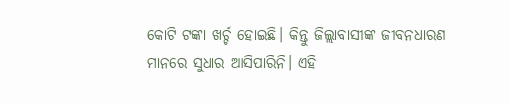କୋଟି ଟଙ୍କା ଖର୍ଚ୍ଚ ହୋଇଛି। କିନ୍ତୁ ଜିଲ୍ଲାବାସୀଙ୍କ ଜୀବନଧାରଣ ମାନରେ ସୁଧାର ଆସିପାରିନି। ଏହି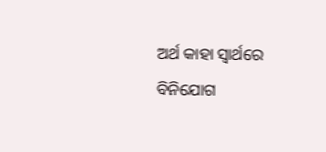ଅର୍ଥ କାହା ସ୍ବାର୍ଥରେ ବିନିଯୋଗ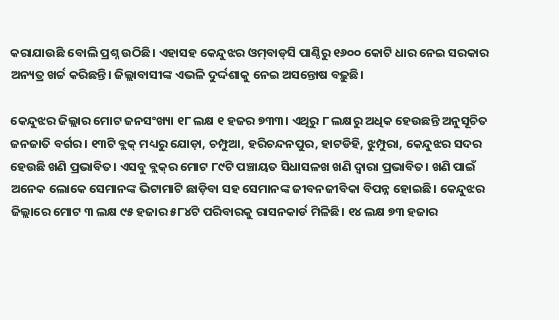କରାଯାଉଛି ବୋଲି ପ୍ରଶ୍ନ ଉଠିଛି। ଏହାସହ କେନ୍ଦୁଝର ଓମ୍‌ବାଡ୍‌ସି ପାଣ୍ଠିରୁ ୧୬୦୦ କୋଟି ଧାର ନେଇ ସରକାର ଅନ୍ୟତ୍ର ଖର୍ଚ୍ଚ କରିଛନ୍ତି। ଜିଲ୍ଲାବାସୀଙ୍କ ଏଭଳି ଦୁର୍ଦ୍ଦଶାକୁ ନେଇ ଅସନ୍ତୋଷ ବଢ଼ୁଛି।

କେନ୍ଦୁଝର ଜିଲ୍ଲାର ମୋଟ ଜନସଂଖ୍ୟା ୧୮ ଲକ୍ଷ ୧ ହଜର ୭୩୩। ଏଥିରୁ ୮ ଲକ୍ଷରୁ ଅଧିକ ହେଉଛନ୍ତି ଅନୁସୂଚିତ ଜନଜାତି ବର୍ଗର। ୧୩ଟି ବ୍ଲକ୍‌ ମଧ୍ୟରୁ ଯୋଡ଼ା, ଚମ୍ପୁଆ, ହରିଚନ୍ଦନପୁର, ହାଟଡିହି, ଝୁମ୍ପୁରା, କେନ୍ଦୁଝର ସଦର ହେଉଛି ଖଣି ପ୍ରଭାବିତ। ଏସବୁ ବ୍ଲକ୍‌ର ମୋଟ ୮୯ଟି ପଞ୍ଚାୟତ ସିଧାସଳଖ ଖଣି ଦ୍ବାରା ପ୍ରଭାବିତ। ଖଣି ପାଇଁ ଅନେକ ଲୋକେ ସେମାନଙ୍କ ଭିଟାମାଟି ଛାଡ଼ିବା ସହ ସେମାନଙ୍କ ଜୀବନଜୀବିକା ବିପନ୍ନ ହୋଇଛି। କେନ୍ଦୁଝର ଜିଲ୍ଲାରେ ମୋଟ ୩ ଲକ୍ଷ ୯୫ ହଜାର ୫୮୪ଟି ପରିବାରକୁ ରାସନକାର୍ଡ ମିଳିଛି। ୧୪ ଲକ୍ଷ ୭୩ ହଜାର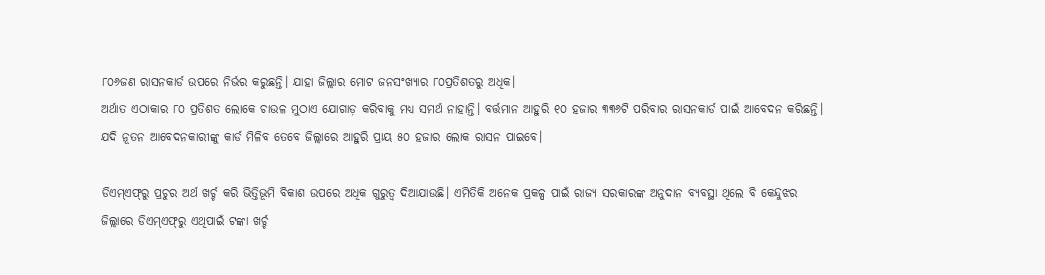୮୦୬ଜଣ ରାସନକାର୍ଡ ଉପରେ ନିର୍ଭର କରୁଛନ୍ତି। ଯାହା ଜିଲ୍ଲାର ମୋଟ ଜନସଂଖ୍ୟାର ୮୦ପ୍ରତିଶତରୁ ଅଧିକ।
ଅର୍ଥାତ ଏଠାକାର ୮୦ ପ୍ରତିଶତ ଲୋକେ ଚାଉଳ ମୁଠାଏ ଯୋଗାଡ଼ କରିବାକୁ ମଧ୍ୟ ସମର୍ଥ ନାହାନ୍ତି। ବର୍ତ୍ତମାନ ଆହୁରି ୧୦ ହଜାର ୩୩୬ଟି ପରିବାର ରାସନକାର୍ଡ ପାଇଁ ଆବେଦନ କରିଛନ୍ତି। ଯଦି ନୂତନ ଆବେଦନକାରୀଙ୍କୁ କାର୍ଡ ମିଳିବ ତେବେ ଜିଲ୍ଲାରେ ଆହୁରି ପ୍ରାୟ ୫୦ ହଜାର ଲୋକ ରାସନ ପାଇବେ।

ଡିଏମ୍‌ଏଫ୍‌ରୁ ପ୍ରଚୁର ଅର୍ଥ ଖର୍ଚ୍ଚ କରି ଭିତ୍ତିଭୂମି ବିକାଶ ଉପରେ ଅଧିକ ଗୁରୁତ୍ୱ ଦିଆଯାଉଛି। ଏମିତିକି ଅନେକ ପ୍ରକଳ୍ପ ପାଇଁ ରାଜ୍ୟ ସରକାରଙ୍କ ଅନୁଦାନ ବ୍ୟବସ୍ଥା ଥିଲେ ବି କେନ୍ଦୁଝର ଜିଲ୍ଲାରେ ଡିଏମ୍‌ଏଫ୍‌ରୁ ଏଥିପାଇଁ ଟଙ୍କା ଖର୍ଚ୍ଚ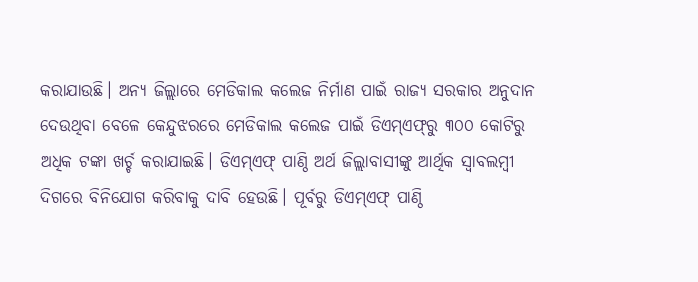କରାଯାଉଛି। ଅନ୍ୟ ଜିଲ୍ଲାରେ ମେଡିକାଲ କଲେଜ ନିର୍ମାଣ ପାଇଁ ରାଜ୍ୟ ସରକାର ଅନୁଦାନ ଦେଉଥିବା ବେଳେ କେନ୍ଦୁଝରରେ ମେଡିକାଲ କଲେଜ ପାଇଁ ଡିଏମ୍‌ଏଫ୍‌ରୁ ୩୦୦ କୋଟିରୁ ଅଧିକ ଟଙ୍କା ଖର୍ଚ୍ଚ କରାଯାଇଛି। ଡିଏମ୍‌ଏଫ୍‌ ପାଣ୍ଠି ଅର୍ଥ ଜିଲ୍ଲାବାସୀଙ୍କୁ ଆର୍ଥିକ ସ୍ୱାବଲମ୍ବୀ ଦିଗରେ ବିନିଯୋଗ କରିବାକୁ ଦାବି ହେଉଛି। ପୂର୍ବରୁ ଡିଏମ୍‌ଏଫ୍ ପାଣ୍ଠି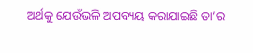ଅର୍ଥକୁ ଯେଉଁଭଳି ଅପବ୍ୟୟ କରାଯାଇଛି ତା’ର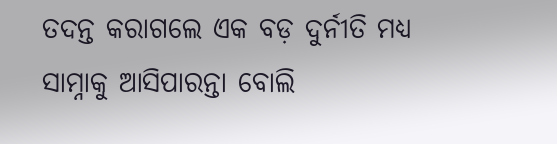ତଦନ୍ତ କରାଗଲେ ଏକ ବଡ଼ ଦୁର୍ନୀତି ମଧ୍ୟ ସାମ୍ନାକୁ ଆସିପାରନ୍ତା ବୋଲି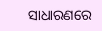ସାଧାରଣରେ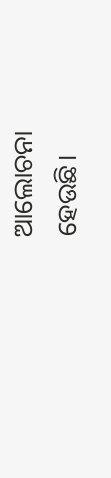ଆଲୋଚନା ହେଉଛି।